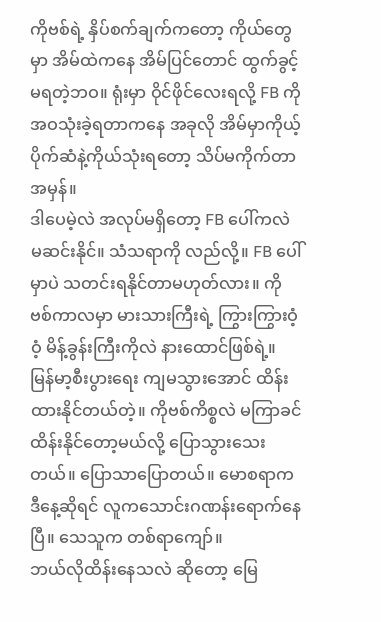ကိုဗစ်ရဲ့ နှိပ်စက်ချက်ကတော့ ကိုယ်တွေမှာ အိမ်ထဲကနေ အိမ်ပြင်တောင် ထွက်ခွင့်မရတဲ့ဘဝ။ ရုံးမှာ ဝိုင်ဖိုင်လေးရလို့ FB ကို အဝသုံးခဲ့ရတာကနေ အခုလို အိမ်မှာကိုယ့်ပိုက်ဆံနဲ့ကိုယ်သုံးရတော့ သိပ်မကိုက်တာအမှန်။
ဒါပေမဲ့လဲ အလုပ်မရှိတော့ FB ပေါ်ကလဲ မဆင်းနိုင်။ သံသရာကို လည်လို့။ FB ပေါ်မှာပဲ သတင်းရနိုင်တာမဟုတ်လား။ ကိုဗစ်ကာလမှာ မားသားကြီးရဲ့ ကြွားကြွားဝံ့ဝံ့ မိန့်ခွန်းကြီးကိုလဲ နားထောင်ဖြစ်ရဲ့။
မြန်မာ့စီးပွားရေး ကျမသွားအောင် ထိန်းထားနိုင်တယ်တဲ့။ ကိုဗစ်ကိစ္စလဲ မကြာခင်ထိန်းနိုင်တော့မယ်လို့ ပြောသွားသေးတယ်။ ပြောသာပြောတယ်။ မောစရာက ဒီနေ့ဆိုရင် လူကသောင်းဂဏန်းရောက်နေပြီ။ သေသူက တစ်ရာကျော်။
ဘယ်လိုထိန်းနေသလဲ ဆိုတော့ မြေ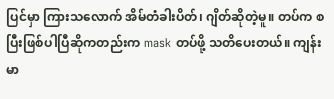ပြင်မှာ ကြားသလောက် အိမ်တံခါးပိတ်၊ ဂျိတ်ဆိုတဲ့မူ။ တပ်က စပြီးဖြစ်ပါပြီဆိုကတည်းက mask တပ်ဖို့ သတိပေးတယ်။ ကျန်းမာ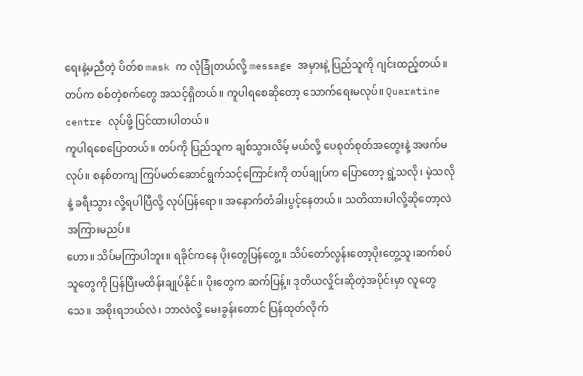ရေးနဲ့မညီတဲ့ ပိတ်စ mask က လုံခြုံတယ်လို့ message အမှားနဲ့ ပြည်သူကို ဂျင်းထည့်တယ်။ တပ်က စစ်တဲ့စက်တွေ အသင့်ရှိတယ်။ ကူပါရစေဆိုတော့ သောက်ရေးမလုပ်။ Quaratine centre လုပ်ဖို့ ပြင်ထားပါတယ်။
ကူပါရစေပြောတယ်။ တပ်ကို ပြည်သူက ချစ်သွားလိမ့် မယ်လို့ ပေစုတ်စုတ်အတွေးနဲ့ အဖက်မလုပ်။ စနစ်တကျ ကြပ်မတ်ဆောင်ရွက်သင့်ကြောင်းကို တပ်ချုပ်က ပြောတော့ ရွဲ့သလို၊ မဲ့သလိုနဲ့ ခရီးသွား လို့ရပါပြီလို့ လုပ်ပြန်ရော။ အနောက်တံခါးပွင့်နေတယ်။ သတိထားပါလို့ဆိုတော့လဲ အကြားမညပ်။
ဟော။ သိပ်မကြာပါဘူး။ ရခိုင်ကနေ ပိုးတွေပြန်တွေ့။ သိပ်တော်လွန်းတော့ပိုးတွေ့သူ၊ဆက်စပ်သူတွေကို ပြန်ပြီးမထိန်းချုပ်နိုင်။ ပိုးတွေက ဆက်ပြန့်။ ဒုတိယလှိုင်းဆိုတဲ့အပိုင်းမှာ လူတွေသေ။ အစိုးရဘယ်လဲ၊ ဘာလဲလို့ မေးခွန်းတောင် ပြန်ထုတ်လိုက်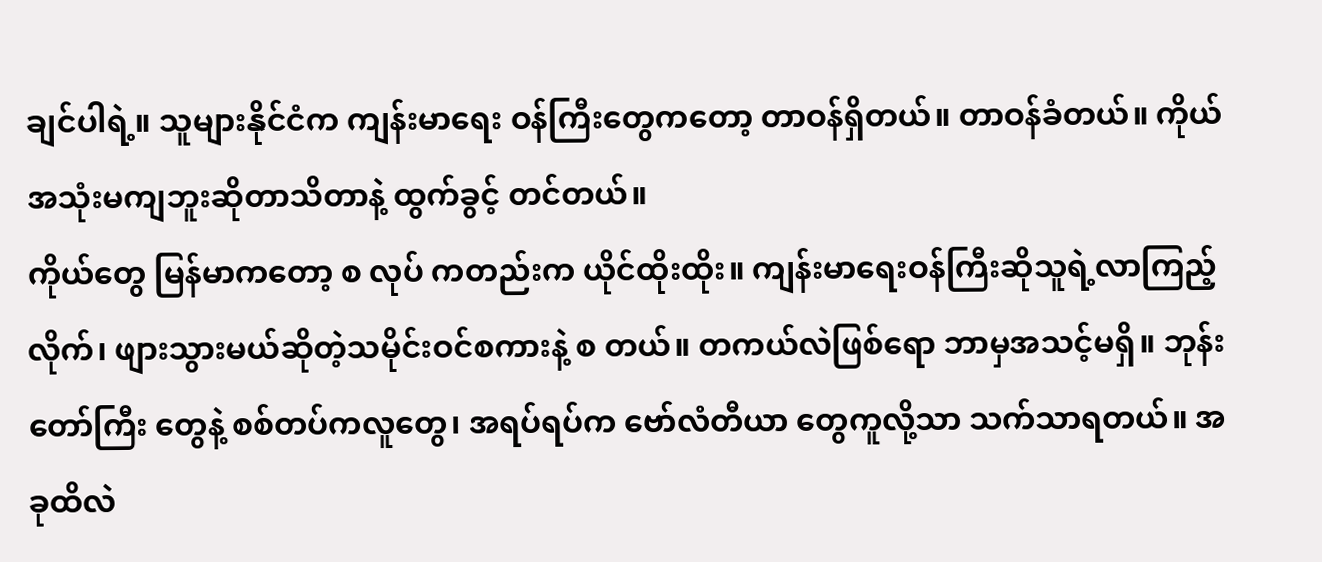ချင်ပါရဲ့။ သူများနိုင်ငံက ကျန်းမာရေး ဝန်ကြီးတွေကတော့ တာဝန်ရှိတယ်။ တာဝန်ခံတယ်။ ကိုယ်အသုံးမကျဘူးဆိုတာသိတာနဲ့ ထွက်ခွင့် တင်တယ်။
ကိုယ်တွေ မြန်မာကတော့ စ လုပ် ကတည်းက ယိုင်ထိုးထိုး။ ကျန်းမာရေးဝန်ကြီးဆိုသူရဲ့လာကြည့်လိုက်၊ ဖျားသွားမယ်ဆိုတဲ့သမိုင်းဝင်စကားနဲ့ စ တယ်။ တကယ်လဲဖြစ်ရော ဘာမှအသင့်မရှိ။ ဘုန်းတော်ကြီး တွေနဲ့ စစ်တပ်ကလူတွေ၊ အရပ်ရပ်က ဗော်လံတီယာ တွေကူလို့သာ သက်သာရတယ်။ အခုထိလဲ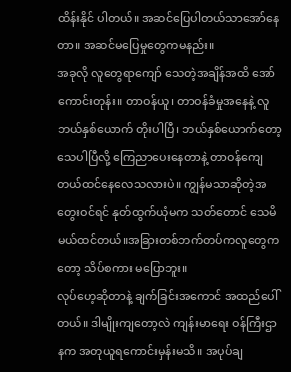ထိန်းနိုင် ပါတယ်။ အဆင်ပြေပါတယ်သာအော်နေတာ။ အဆင်မပြေမှုတွေကမနည်း။
အခုလို လူတွေရာကျော် သေတဲ့အချိန်အထိ အော်ကောင်းတုန်း။ တာဝန်ယူ၊ တာဝန်ခံမှုအနေနဲ့ လူဘယ်နှစ်ယောက် တိုးပါပြီ၊ ဘယ်နှစ်ယောက်တော့ သေပါပြီလို့ ကြေညာပေးနေတာနဲ့ တာဝန်ကျေတယ်ထင်နေလေသလားပဲ။ ကျွန်မသာဆိုတဲ့အတွေးဝင်ရင် နုတ်ထွက်ယုံမက သတ်တောင် သေမိမယ်ထင်တယ်။အခြားတစ်ဘက်တပ်ကလူတွေကတော့ သိပ်စကား မပြောဘူး။
လုပ်ဟေ့ဆိုတာနဲ့ ချက်ခြင်းအကောင် အထည်ပေါ်တယ်။ ဒါမျိုးကျတော့လဲ ကျန်းမာရေး ဝန်ကြီးဌာနက အတုယူရကောင်းမှန်းမသိ။ အပုပ်ချ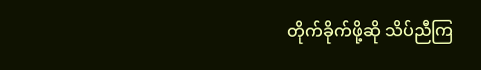တိုက်ခိုက်ဖို့ဆို သိပ်ညီကြ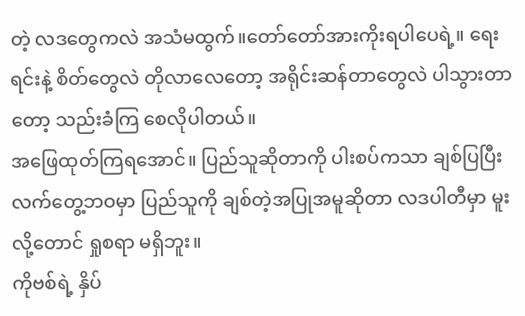တဲ့ လဒတွေကလဲ အသံမထွက်။တော်တော်အားကိုးရပါပေရဲ့။ ရေးရင်းနဲ့ စိတ်တွေလဲ တိုလာလေတော့ အရိုင်းဆန်တာတွေလဲ ပါသွားတာတော့ သည်းခံကြ စေလိုပါတယ်။
အဖြေထုတ်ကြရအောင်။ ပြည်သူဆိုတာကို ပါးစပ်ကသာ ချစ်ပြပြီး လက်တွေ့ဘဝမှာ ပြည်သူကို ချစ်တဲ့အပြုအမူဆိုတာ လဒပါတီမှာ မူးလို့တောင် ရှုစရာ မရှိဘူး။
ကိုဗစ်ရဲ့ နှိပ်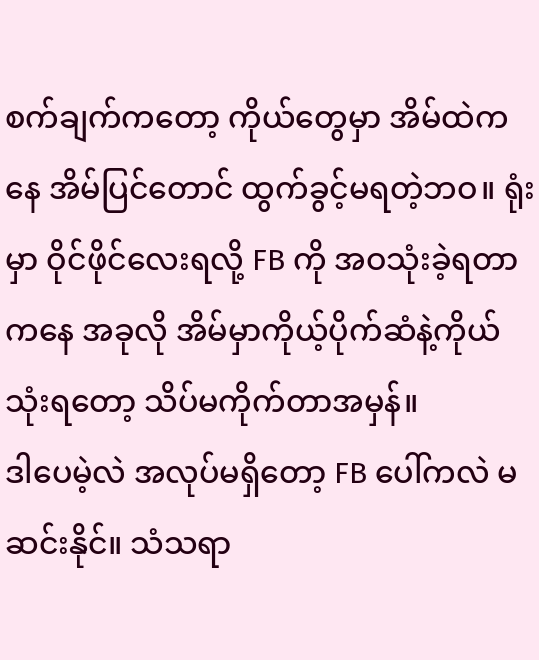စက်ချက်ကတော့ ကိုယ်တွေမှာ အိမ်ထဲကနေ အိမ်ပြင်တောင် ထွက်ခွင့်မရတဲ့ဘဝ။ ရုံးမှာ ဝိုင်ဖိုင်လေးရလို့ FB ကို အဝသုံးခဲ့ရတာကနေ အခုလို အိမ်မှာကိုယ့်ပိုက်ဆံနဲ့ကိုယ်သုံးရတော့ သိပ်မကိုက်တာအမှန်။
ဒါပေမဲ့လဲ အလုပ်မရှိတော့ FB ပေါ်ကလဲ မဆင်းနိုင်။ သံသရာ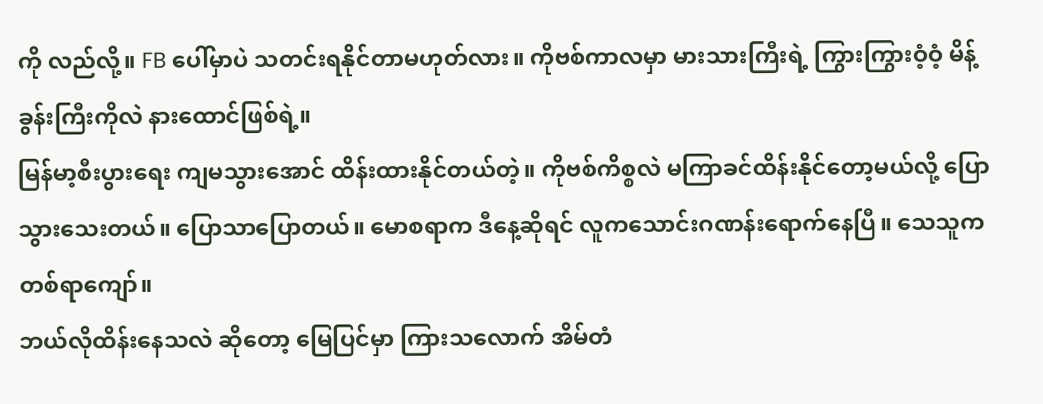ကို လည်လို့။ FB ပေါ်မှာပဲ သတင်းရနိုင်တာမဟုတ်လား။ ကိုဗစ်ကာလမှာ မားသားကြီးရဲ့ ကြွားကြွားဝံ့ဝံ့ မိန့်ခွန်းကြီးကိုလဲ နားထောင်ဖြစ်ရဲ့။
မြန်မာ့စီးပွားရေး ကျမသွားအောင် ထိန်းထားနိုင်တယ်တဲ့။ ကိုဗစ်ကိစ္စလဲ မကြာခင်ထိန်းနိုင်တော့မယ်လို့ ပြောသွားသေးတယ်။ ပြောသာပြောတယ်။ မောစရာက ဒီနေ့ဆိုရင် လူကသောင်းဂဏန်းရောက်နေပြီ။ သေသူက တစ်ရာကျော်။
ဘယ်လိုထိန်းနေသလဲ ဆိုတော့ မြေပြင်မှာ ကြားသလောက် အိမ်တံ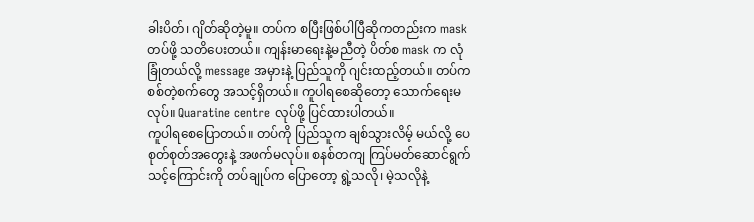ခါးပိတ်၊ ဂျိတ်ဆိုတဲ့မူ။ တပ်က စပြီးဖြစ်ပါပြီဆိုကတည်းက mask တပ်ဖို့ သတိပေးတယ်။ ကျန်းမာရေးနဲ့မညီတဲ့ ပိတ်စ mask က လုံခြုံတယ်လို့ message အမှားနဲ့ ပြည်သူကို ဂျင်းထည့်တယ်။ တပ်က စစ်တဲ့စက်တွေ အသင့်ရှိတယ်။ ကူပါရစေဆိုတော့ သောက်ရေးမလုပ်။ Quaratine centre လုပ်ဖို့ ပြင်ထားပါတယ်။
ကူပါရစေပြောတယ်။ တပ်ကို ပြည်သူက ချစ်သွားလိမ့် မယ်လို့ ပေစုတ်စုတ်အတွေးနဲ့ အဖက်မလုပ်။ စနစ်တကျ ကြပ်မတ်ဆောင်ရွက်သင့်ကြောင်းကို တပ်ချုပ်က ပြောတော့ ရွဲ့သလို၊ မဲ့သလိုနဲ့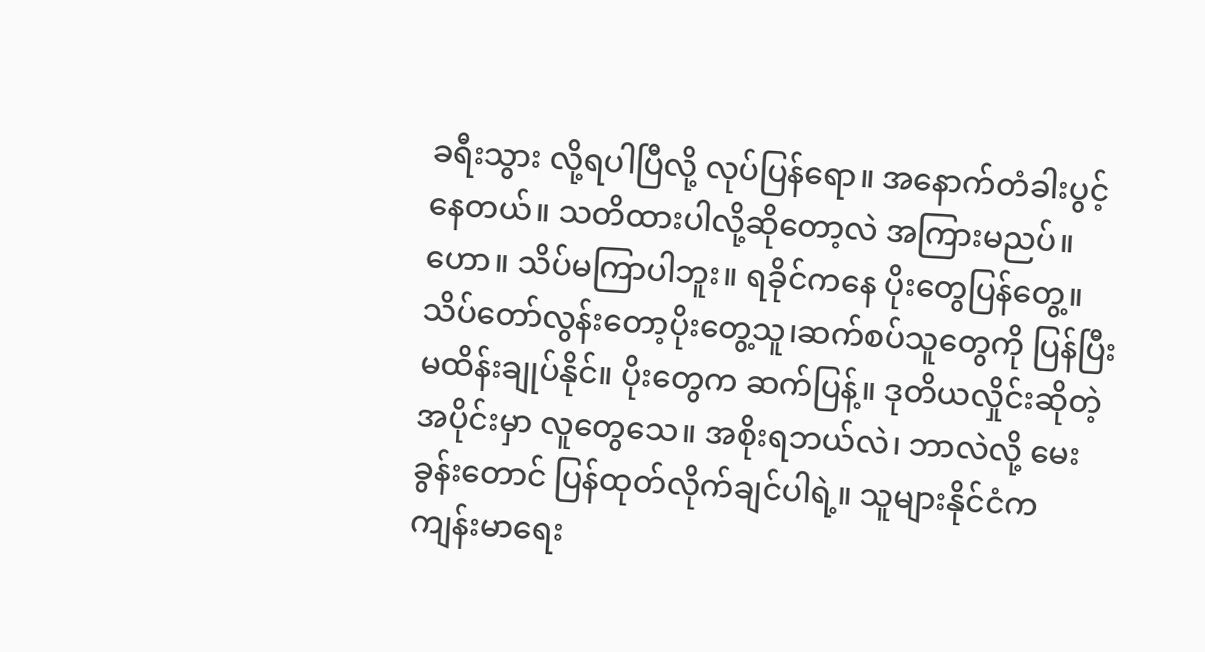ခရီးသွား လို့ရပါပြီလို့ လုပ်ပြန်ရော။ အနောက်တံခါးပွင့်နေတယ်။ သတိထားပါလို့ဆိုတော့လဲ အကြားမညပ်။
ဟော။ သိပ်မကြာပါဘူး။ ရခိုင်ကနေ ပိုးတွေပြန်တွေ့။ သိပ်တော်လွန်းတော့ပိုးတွေ့သူ၊ဆက်စပ်သူတွေကို ပြန်ပြီးမထိန်းချုပ်နိုင်။ ပိုးတွေက ဆက်ပြန့်။ ဒုတိယလှိုင်းဆိုတဲ့အပိုင်းမှာ လူတွေသေ။ အစိုးရဘယ်လဲ၊ ဘာလဲလို့ မေးခွန်းတောင် ပြန်ထုတ်လိုက်ချင်ပါရဲ့။ သူများနိုင်ငံက ကျန်းမာရေး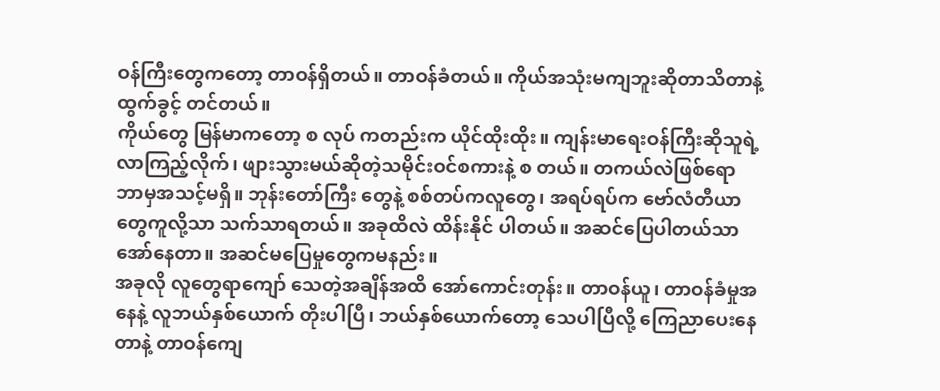ဝန်ကြီးတွေကတော့ တာဝန်ရှိတယ်။ တာဝန်ခံတယ်။ ကိုယ်အသုံးမကျဘူးဆိုတာသိတာနဲ့ ထွက်ခွင့် တင်တယ်။
ကိုယ်တွေ မြန်မာကတော့ စ လုပ် ကတည်းက ယိုင်ထိုးထိုး။ ကျန်းမာရေးဝန်ကြီးဆိုသူရဲ့လာကြည့်လိုက်၊ ဖျားသွားမယ်ဆိုတဲ့သမိုင်းဝင်စကားနဲ့ စ တယ်။ တကယ်လဲဖြစ်ရော ဘာမှအသင့်မရှိ။ ဘုန်းတော်ကြီး တွေနဲ့ စစ်တပ်ကလူတွေ၊ အရပ်ရပ်က ဗော်လံတီယာ တွေကူလို့သာ သက်သာရတယ်။ အခုထိလဲ ထိန်းနိုင် ပါတယ်။ အဆင်ပြေပါတယ်သာအော်နေတာ။ အဆင်မပြေမှုတွေကမနည်း။
အခုလို လူတွေရာကျော် သေတဲ့အချိန်အထိ အော်ကောင်းတုန်း။ တာဝန်ယူ၊ တာဝန်ခံမှုအနေနဲ့ လူဘယ်နှစ်ယောက် တိုးပါပြီ၊ ဘယ်နှစ်ယောက်တော့ သေပါပြီလို့ ကြေညာပေးနေတာနဲ့ တာဝန်ကျေ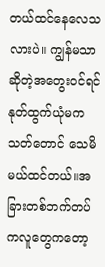တယ်ထင်နေလေသလားပဲ။ ကျွန်မသာဆိုတဲ့အတွေးဝင်ရင် နုတ်ထွက်ယုံမက သတ်တောင် သေမိမယ်ထင်တယ်။အခြားတစ်ဘက်တပ်ကလူတွေကတော့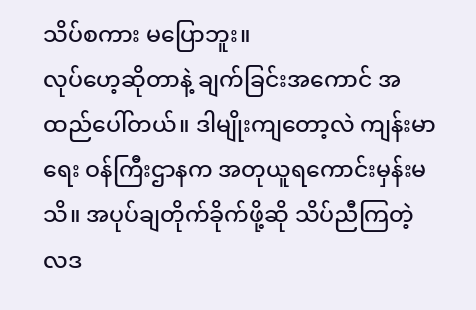သိပ်စကား မပြောဘူး။
လုပ်ဟေ့ဆိုတာနဲ့ ချက်ခြင်းအကောင် အထည်ပေါ်တယ်။ ဒါမျိုးကျတော့လဲ ကျန်းမာရေး ဝန်ကြီးဌာနက အတုယူရကောင်းမှန်းမသိ။ အပုပ်ချတိုက်ခိုက်ဖို့ဆို သိပ်ညီကြတဲ့ လဒ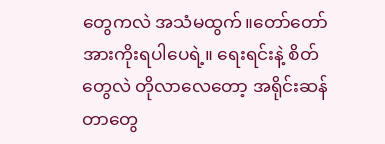တွေကလဲ အသံမထွက်။တော်တော်အားကိုးရပါပေရဲ့။ ရေးရင်းနဲ့ စိတ်တွေလဲ တိုလာလေတော့ အရိုင်းဆန်တာတွေ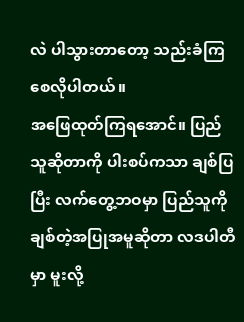လဲ ပါသွားတာတော့ သည်းခံကြ စေလိုပါတယ်။
အဖြေထုတ်ကြရအောင်။ ပြည်သူဆိုတာကို ပါးစပ်ကသာ ချစ်ပြပြီး လက်တွေ့ဘဝမှာ ပြည်သူကို ချစ်တဲ့အပြုအမူဆိုတာ လဒပါတီမှာ မူးလို့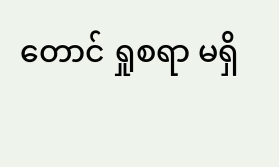တောင် ရှုစရာ မရှိ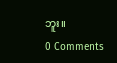ဘူး။
0 Comments